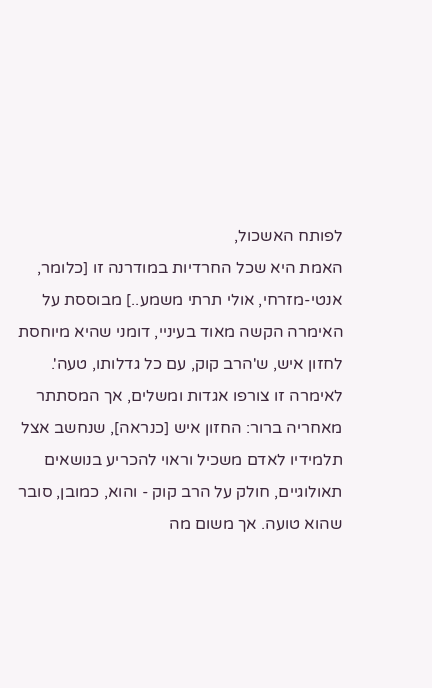לפותח האשכול,
האמת היא שכל החרדיות במודרנה זו [כלומר, אנטי-מזרחי, אולי תרתי משמע..] מבוססת על האימרה הקשה מאוד בעיניי, דומני שהיא מיוחסת לחזון איש, ש'הרב קוק, עם כל גדלותו, טעה'. לאימרה זו צורפו אגדות ומשלים, אך המסתתר מאחריה ברור: החזון איש [כנראה], שנחשב אצל תלמידיו לאדם משכיל וראוי להכריע בנושאים תאולוגיים, חולק על הרב קוק - והוא, כמובן, סובר שהוא טועה. אך משום מה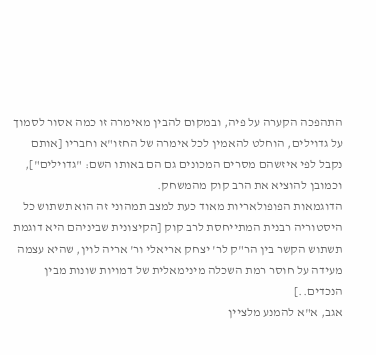התהפכה הקערה על פיה, ובמקום להבין מאימרה זו כמה אסור לסמוך על גדוילים, הוחלט להאמין לכל אימרה של החזו"א וחבריו [אותם נקבל לפי איזשהם מסרים המכונים גם הם באותו השם: "גדוילים"], וכמובן להוציא את הרב קוק מהמשחק.
הדוגמאות הפופולאריות מאוד כעת למצב תמהוני זה הוא תשתוש כל היסטוריה רבנית המתייחסת לרב קוק [הקיצונית שביניהם היא דוגמת תשתוש הקשר בין הר"ק לר' יצחק אריאלי ור' אריה לוין, שהיא עצמה מעידה על חוסר רמת השכלה מינימאלית של דמויות שונות מבין הנכדים..]
אגב, א"א להמנע מלציין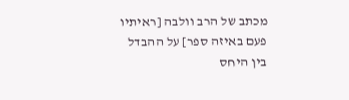מכתב של הרב וולבה [ראיתיו פעם באיזה ספר] על ההבדל בין היחס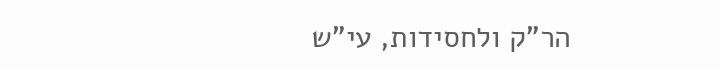הר"ק ולחסידות, עי"ש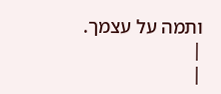ותמה על עצמך.
|
|